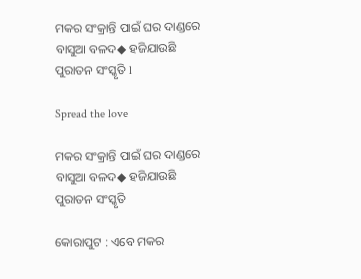ମକର ସଂକ୍ରାନ୍ତି ପାଇଁ ଘର ଦାଣ୍ଡରେ ବାସୁଆ ବଳଦ◆ ହଜିଯାଉଛି ପୁରାତନ ସଂସ୍କୃତି l

Spread the love

ମକର ସଂକ୍ରାନ୍ତି ପାଇଁ ଘର ଦାଣ୍ଡରେ ବାସୁଆ ବଳଦ◆ ହଜିଯାଉଛି ପୁରାତନ ସଂସ୍କୃତି

କୋରାପୁଟ : ଏବେ ମକର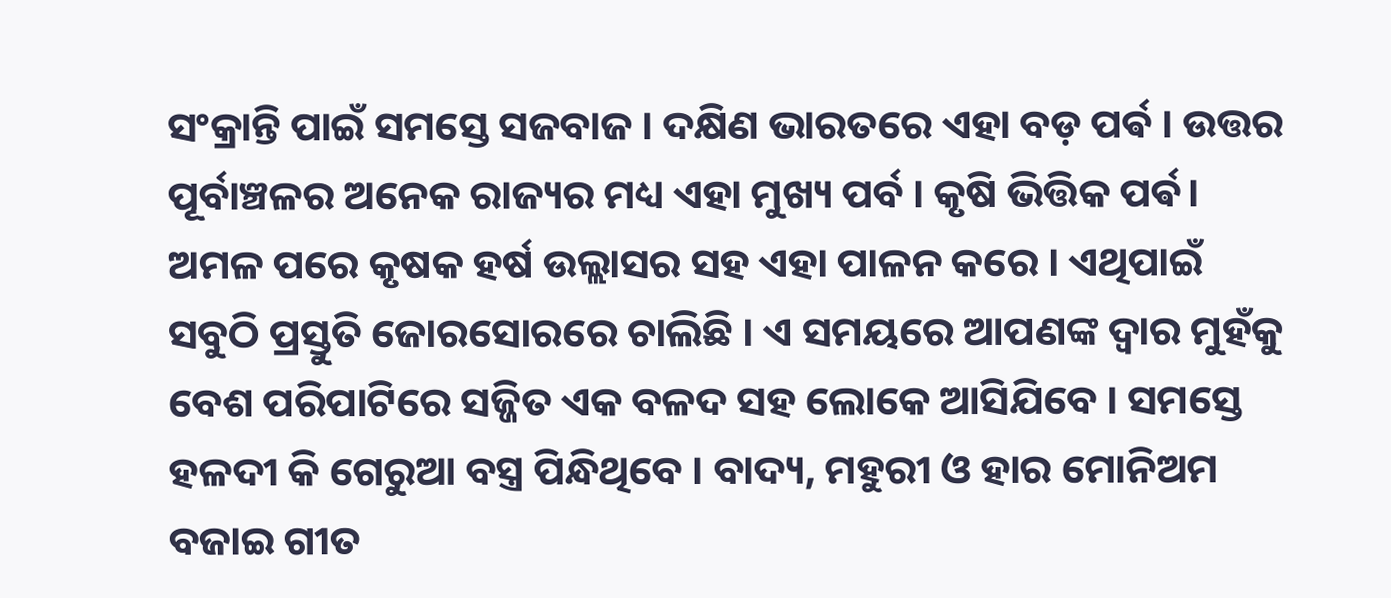ସଂକ୍ରାନ୍ତି ପାଇଁ ସମସ୍ତେ ସଜବାଜ । ଦକ୍ଷିଣ ଭାରତରେ ଏହା ବଡ଼ ପର୍ଵ । ଉତ୍ତର ପୂର୍ବାଞ୍ଚଳର ଅନେକ ରାଜ୍ୟର ମଧ୍ୟ ଏହା ମୁଖ୍ୟ ପର୍ବ । କୃଷି ଭିତ୍ତିକ ପର୍ଵ। ଅମଳ ପରେ କୃଷକ ହର୍ଷ ଉଲ୍ଲାସର ସହ ଏହା ପାଳନ କରେ । ଏଥିପାଇଁ ସବୁଠି ପ୍ରସ୍ତୁତି ଜୋରସୋରରେ ଚାଲିଛି । ଏ ସମୟରେ ଆପଣଙ୍କ ଦ୍ଵାର ମୁହଁକୁ ବେଶ ପରିପାଟିରେ ସଜ୍ଜିତ ଏକ ବଳଦ ସହ ଲୋକେ ଆସିଯିବେ । ସମସ୍ତେ ହଳଦୀ କି ଗେରୁଆ ବସ୍ତ୍ର ପିନ୍ଧିଥିବେ । ବାଦ୍ୟ, ମହୁରୀ ଓ ହାର ମୋନିଅମ ବଜାଇ ଗୀତ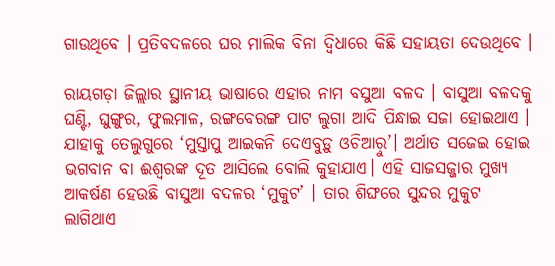ଗାଉଥିବେ । ପ୍ରତିବଦଳରେ ଘର ମାଲିକ ବିନା ଦ୍ବିଧାରେ କିଛି ସହାୟତା ଦେଉଥିବେ ।

ରାୟଗଡ଼ା ଜିଲ୍ଲାର ସ୍ଥାନୀୟ ଭାଷାରେ ଏହାର ନାମ ବସୁଆ ବଳଦ । ବାସୁଆ ବଳଦକୁ ଘଣ୍ଟି, ଘୁଙ୍ଗୁର, ଫୁଲମାଳ, ରଙ୍ଗବେରଙ୍ଗ ପାଟ ଲୁଗା ଆଦି ପିନ୍ଧାଇ ସଜା ହୋଇଥାଏ । ଯାହାକୁ ତେଲୁଗୁରେ ‘ମୁସ୍ତାପୁ ଆଇକନି ଦେଏବୁଡ଼ୁ ଓଚିଆର଼ୁ’। ଅର୍ଥାତ ସଜେଇ ହୋଇ ଭଗବାନ ବା ଈଶ୍ବରଙ୍କ ଦୂତ ଆସିଲେ ବୋଲି କୁହାଯାଏ। ଏହି ସାଜସଜ୍ଜାର ମୁଖ୍ୟ ଆକର୍ଷଣ ହେଉଛି ବାସୁଆ ବଦଳର ‘ମୁକୁଟ’ । ତାର ଶିଙ୍ଘରେ ସୁନ୍ଦର ମୁକୁଟ ଲାଗିଥାଏ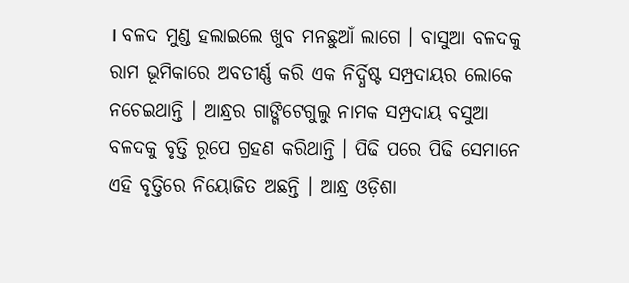। ବଳଦ ମୁଣ୍ଡ ହଲାଇଲେ ଖୁବ ମନଛୁଆଁ ଲାଗେ । ବାସୁଆ ବଳଦକୁ ରାମ ଭୂମିକାରେ ଅବତୀର୍ଣ୍ଣ କରି ଏକ ନିର୍ଦ୍ଧିଷ୍ଟ ସମ୍ପ୍ରଦାୟର ଲୋକେ ନଚେଇଥାନ୍ତି । ଆନ୍ଧ୍ରର ଗାଙ୍ଗିଟେଗୁଲୁ ନାମକ ସମ୍ପ୍ରଦାୟ ବସୁଆ ବଳଦକୁ ବୃତ୍ତି ରୂପେ ଗ୍ରହଣ କରିଥାନ୍ତି । ପିଢି ପରେ ପିଢି ସେମାନେ ଏହି ବୃତ୍ତିରେ ନିୟୋଜିତ ଅଛନ୍ତି । ଆନ୍ଧ୍ର ଓଡ଼ିଶା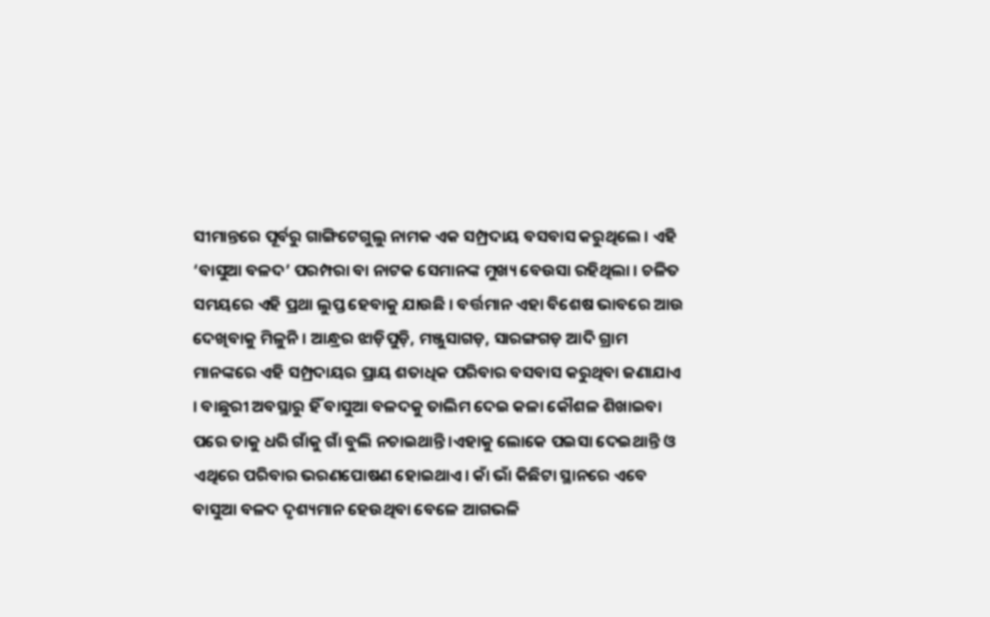ସୀମାନ୍ତରେ ପୂର୍ବରୁ ଗାଙ୍ଗିଟେଗୁଲୁ ନାମକ ଏକ ସମ୍ପ୍ରଦାୟ ବସବାସ କରୁଥିଲେ । ଏହି ‘ବାସୁଆ ବଳଦ’ ପରମ୍ପରା ବା ନାଟକ ସେମାନଙ୍କ ମୁଖ୍ୟ ବେଉସା ରହିଥିଲା । ଚଳିତ ସମୟରେ ଏହି ପ୍ରଥା ଲୁପ୍ତ ହେବାକୁ ଯାଉଛି । ବର୍ତ୍ତମାନ ଏହା ବିଶେଷ ଭାବରେ ଆଉ ଦେଖିବାକୁ ମିଳୁନି । ଆନ୍ଧ୍ରର ଝାଡ଼ିପୁଡ଼ି, ମଞ୍ଜୁସାଗଡ଼, ସାରଙ୍ଗଗଡ଼ ଆଦି ଗ୍ରାମ ମାନଙ୍କରେ ଏହି ସମ୍ପ୍ରଦାୟର ପ୍ରାୟ ଶତାଧିକ ପରିବାର ବସବାସ କରୁଥିବା ଜଣାଯାଏ । ବାଛୁରୀ ଅବସ୍ଥାରୁ ହିଁ ବାସୁଆ ବଳଦକୁ ତାଲିମ ଦେଇ କଳା କୌଶଳ ଶିଖାଇବା ପରେ ତାକୁ ଧରି ଗାଁକୁ ଗାଁ ବୁଲି ନଚାଇଥାନ୍ତି ।ଏହାକୁ ଲୋକେ ପଇସା ଦେଇଥାନ୍ତି ଓ ଏଥିରେ ପରିବାର ଭରଣପୋଷଣ ହୋଇଥାଏ। କାଁ ଭାଁ କିଛିଟା ସ୍ଥାନରେ ଏବେ ବାସୁଆ ବଳଦ ଦୃଶ୍ୟମାନ ହେଉଥିବା ବେଳେ ଆଗଭଳି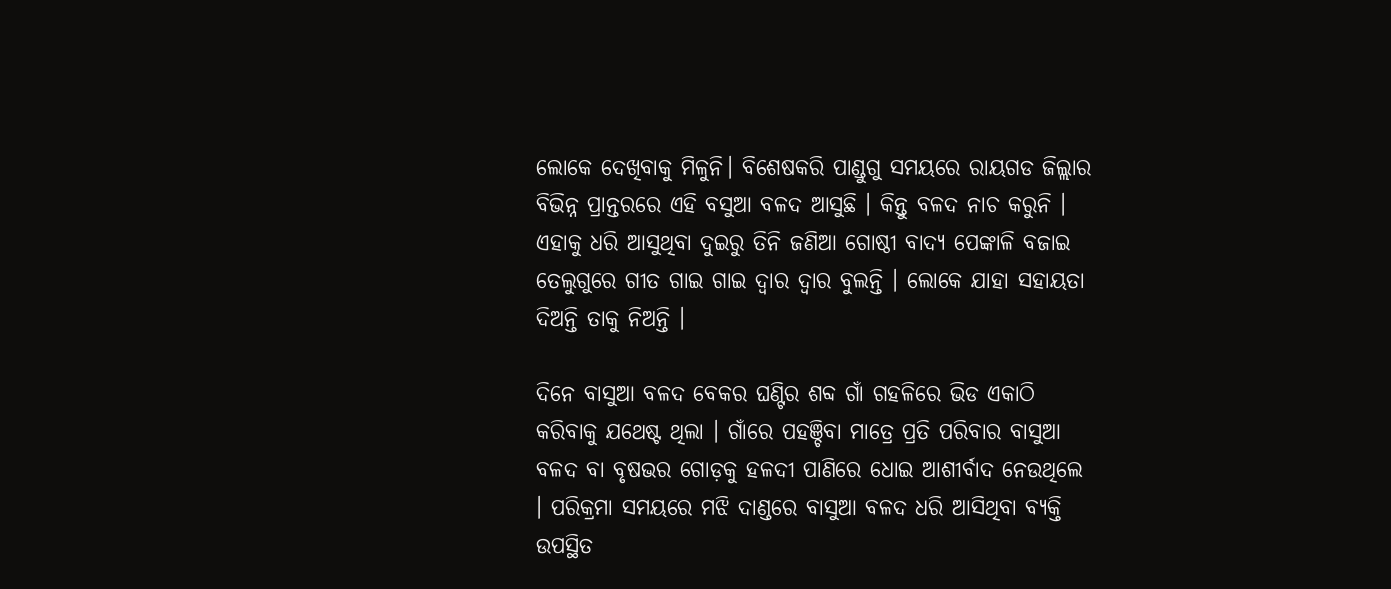ଲୋକେ ଦେଖିବାକୁ ମିଳୁନି। ବିଶେଷକରି ପାଣ୍ଡୁଗୁ ସମୟରେ ରାୟଗଡ ଜିଲ୍ଲାର ବିଭିନ୍ନ ପ୍ରାନ୍ତରରେ ଏହି ବସୁଆ ବଳଦ ଆସୁଛି । କିନ୍ତୁ ବଳଦ ନାଚ କରୁନି । ଏହାକୁ ଧରି ଆସୁଥିବା ଦୁଇରୁ ତିନି ଜଣିଆ ଗୋଷ୍ଠୀ ବାଦ୍ୟ ପେଙ୍କାଳି ବଜାଇ ତେଲୁଗୁରେ ଗୀତ ଗାଇ ଗାଇ ଦ୍ଵାର ଦ୍ଵାର ବୁଲନ୍ତି । ଲୋକେ ଯାହା ସହାୟତା ଦିଅନ୍ତି ତାକୁ ନିଅନ୍ତି ।

ଦିନେ ବାସୁଆ ବଳଦ ବେକର ଘଣ୍ଟିର ଶବ୍ଦ ଗାଁ ଗହଳିରେ ଭିଡ ଏକାଠି କରିବାକୁ ଯଥେଷ୍ଟ ଥିଲା । ଗାଁରେ ପହଞ୍ଚିବା ମାତ୍ରେ ପ୍ରତି ପରିବାର ବାସୁଆ ବଳଦ ବା ବୃଷଭର ଗୋଡ଼କୁ ହଳଦୀ ପାଣିରେ ଧୋଇ ଆଶୀର୍ବାଦ ନେଉଥିଲେ । ପରିକ୍ରମା ସମୟରେ ମଝି ଦାଣ୍ଡରେ ବାସୁଆ ବଳଦ ଧରି ଆସିଥିବା ବ୍ୟକ୍ତି ଉପସ୍ଥିତ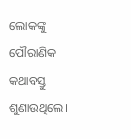ଲୋକଙ୍କୁ ପୌରାଣିକ କଥାବସ୍ତୁ ଶୁଣାଉଥିଲେ।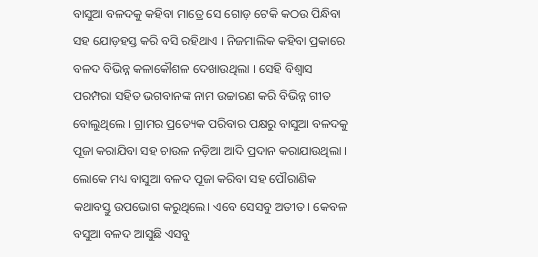ବାସୁଆ ବଳଦକୁ କହିବା ମାତ୍ରେ ସେ ଗୋଡ଼ ଟେକି କଠଉ ପିନ୍ଧିବା ସହ ଯୋଡ଼ହସ୍ତ କରି ବସି ରହିଥାଏ । ନିଜମାଲିକ କହିବା ପ୍ରକାରେ ବଳଦ ବିଭିନ୍ନ କଳାକୌଶଳ ଦେଖାଉଥିଲା । ସେହି ବିଶ୍ବାସ ପରମ୍ପରା ସହିତ ଭଗବାନଙ୍କ ନାମ ଉଚ୍ଚାରଣ କରି ବିଭିନ୍ନ ଗୀତ ବୋଲୁଥିଲେ । ଗ୍ରାମର ପ୍ରତ୍ୟେକ ପରିବାର ପକ୍ଷରୁ ବାସୁଆ ବଳଦକୁ ପୂଜା କରାଯିବା ସହ ଚାଉଳ ନଡ଼ିଆ ଆଦି ପ୍ରଦାନ କରାଯାଉଥିଲା । ଲୋକେ ମଧ୍ୟ ବାସୁଆ ବଳଦ ପୂଜା କରିବା ସହ ପୌରାଣିକ କଥାବସ୍ତୁ ଉପଭୋଗ କରୁଥିଲେ। ଏବେ ସେସବୁ ଅତୀତ । କେବଳ ବସୁଆ ବଳଦ ଆସୁଛି ଏସବୁ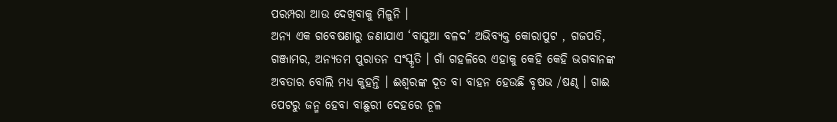ପରମ୍ପରା ଆଉ ଦେଖିବାକୁ ମିଳୁନି ।
ଅନ୍ୟ ଏକ ଗବେଷଣାରୁ ଜଣାଯାଏ ‘ବାସୁଆ ବଳଦ’ ଅଭିବ୍ୟକ୍ତ କୋରାପୁଟ , ଗଜପତି, ଗଞ୍ଜାମର, ଅନ୍ୟତମ ପୁରାତନ ସଂସ୍କୃତି । ଗାଁ ଗହଳିରେ ଏହାକୁ କେହି କେହି ଭଗବାନଙ୍କ ଅବତାର ବୋଲି ମଧ୍ୟ କୁହନ୍ତି । ଈଶ୍ବରଙ୍କ ଦୂତ ବା ବାହନ ହେଉଛି ବୃଷଭ /ଷଣ୍ଢ । ଗାଈ ପେଟରୁ ଜନ୍ମ ହେବା ବାଛୁରୀ ଦେହରେ ଚୂଳ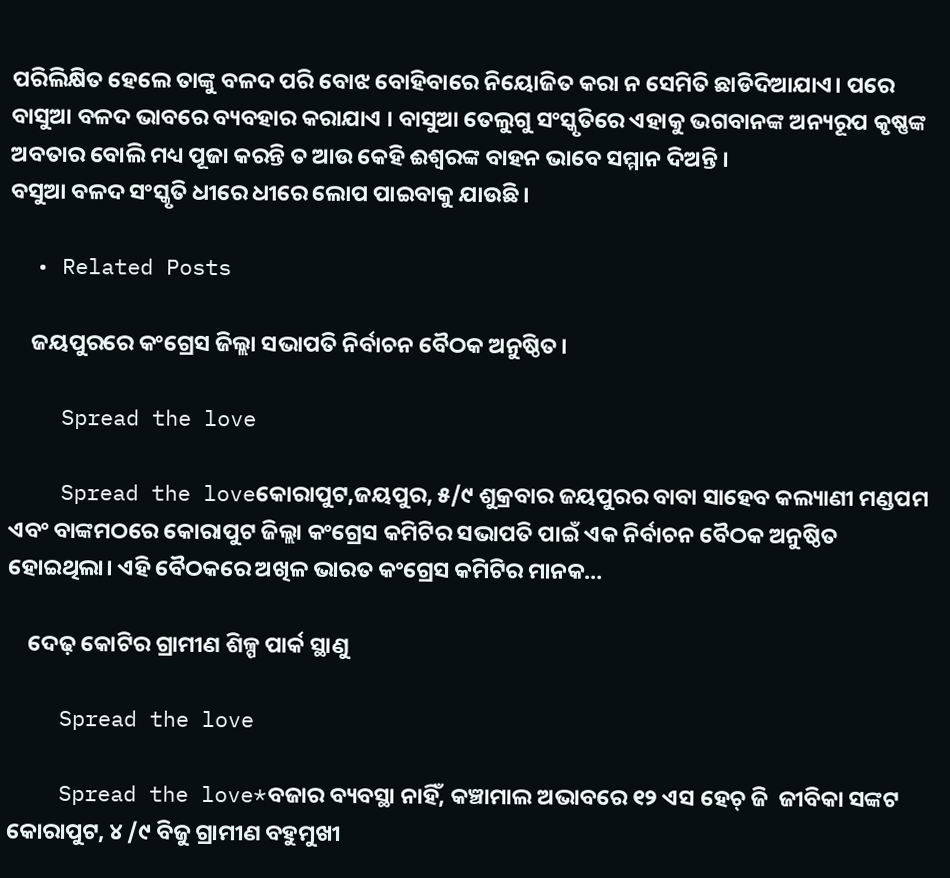ପରିଲିକ୍ଷିତ ହେଲେ ତାଙ୍କୁ ବଳଦ ପରି ବୋଝ ବୋହିବାରେ ନିୟୋଜିତ କରା ନ ସେମିତି ଛାଡିଦିଆଯାଏ। ପରେ ବାସୁଆ ବଳଦ ଭାବରେ ବ୍ୟବହାର କରାଯାଏ । ବାସୁଆ ତେଲୁଗୁ ସଂସ୍କୃତିରେ ଏହାକୁ ଭଗବାନଙ୍କ ଅନ୍ୟରୂପ କୃଷ୍ଣଙ୍କ ଅବତାର ବୋଲି ମଧ୍ୟ ପୂଜା କରନ୍ତି ତ ଆଉ କେହି ଈଶ୍ବରଙ୍କ ବାହନ ଭାବେ ସମ୍ମାନ ଦିଅନ୍ତି ।
ବସୁଆ ବଳଦ ସଂସ୍କୃତି ଧୀରେ ଧୀରେ ଲୋପ ପାଇବାକୁ ଯାଉଛି ।

  • Related Posts

    ଜୟପୁରରେ କଂଗ୍ରେସ ଜିଲ୍ଲା ସଭାପତି ନିର୍ବାଚନ ବୈଠକ ଅନୁଷ୍ଠିତ।

    Spread the love

    Spread the loveକୋରାପୁଟ,ଜୟପୁର, ୫/୯ ଶୁକ୍ରବାର ଜୟପୁରର ବାବା ସାହେବ କଲ୍ୟାଣୀ ମଣ୍ଡପମ ଏବଂ ବାଙ୍କମଠରେ କୋରାପୁଟ ଜିଲ୍ଲା କଂଗ୍ରେସ କମିଟିର ସଭାପତି ପାଇଁ ଏକ ନିର୍ବାଚନ ବୈଠକ ଅନୁଷ୍ଠିତ ହୋଇଥିଲା। ଏହି ବୈଠକରେ ଅଖିଳ ଭାରତ କଂଗ୍ରେସ କମିଟିର ମାନକ…

    ଦେଢ଼ କୋଟିର ଗ୍ରାମୀଣ ଶିଳ୍ପ ପାର୍କ ସ୍ଥାଣୁ

    Spread the love

    Spread the love*ବଜାର ବ୍ୟବସ୍ଥା ନାହିଁ, କଞ୍ଚାମାଲ ଅଭାବରେ ୧୨ ଏସ ହେଚ୍ ଜି  ଜୀବିକା ସଙ୍କଟ କୋରାପୁଟ, ୪ /୯ ବିଜୁ ଗ୍ରାମୀଣ ବହୁମୁଖୀ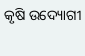କୃଷି ଉଦ୍ୟୋଗୀ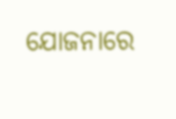ଯୋଜନାରେ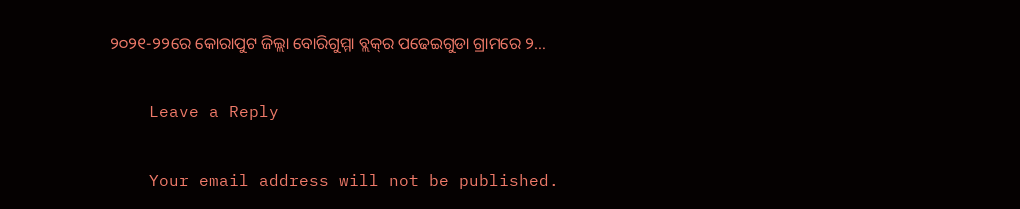୨୦୨୧-୨୨ରେ କୋରାପୁଟ ଜିଲ୍ଲା ବୋରିଗୁମ୍ମା ବ୍ଲକ୍‌ର ପଢେଇଗୁଡା ଗ୍ରାମରେ ୨…

    Leave a Reply

    Your email address will not be published.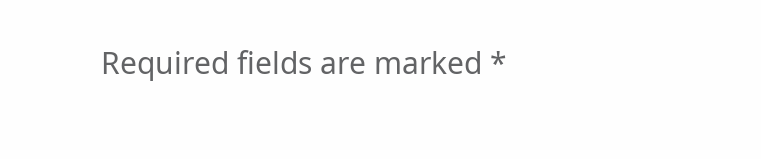Required fields are marked *